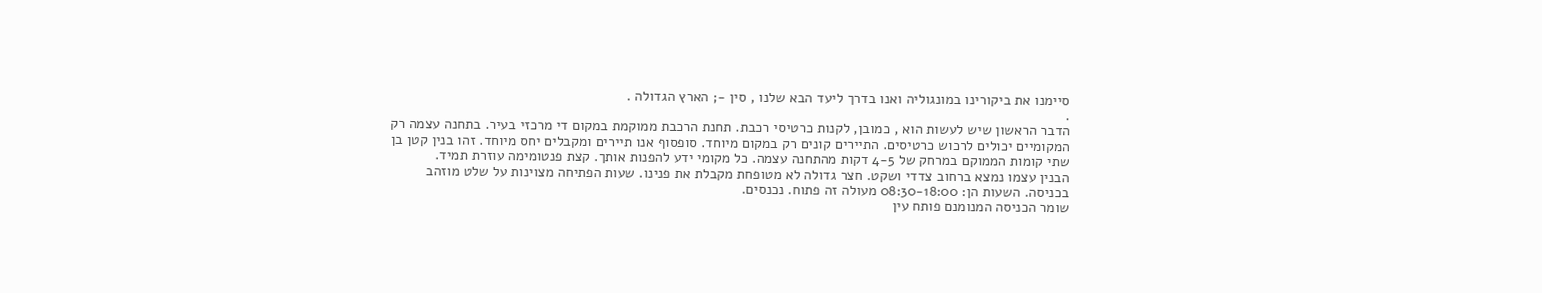סיימנו את ביקורינו במונגוליה ואנו בדרך ליעד הבא שלנו , סין -; הארץ הגדולה .
.
הדבר הראשון שיש לעשות הוא , כמובן, לקנות כרטיסי רכבת. תחנת הרכבת ממוקמת במקום די מרכזי בעיר. בתחנה עצמה רק המקומיים יכולים לרכוש כרטיסים. התיירים קונים רק במקום מיוחד. סופסוף אנו תיירים ומקבלים יחס מיוחד. זהו בנין קטן בן שתי קומות הממוקם במרחק של 4-5 דקות מהתחנה עצמה. כל מקומי ידע להפנות אותך. קצת פנטומימה עוזרת תמיד.
הבנין עצמו נמצא ברחוב צדדי ושקט. חצר גדולה לא מטופחת מקבלת את פנינו. שעות הפתיחה מצוינות על שלט מוזהב בכניסה. השעות הן: 08:30-18:00 מעולה זה פתוח. נכנסים.
שומר הכניסה המנומנם פותח עין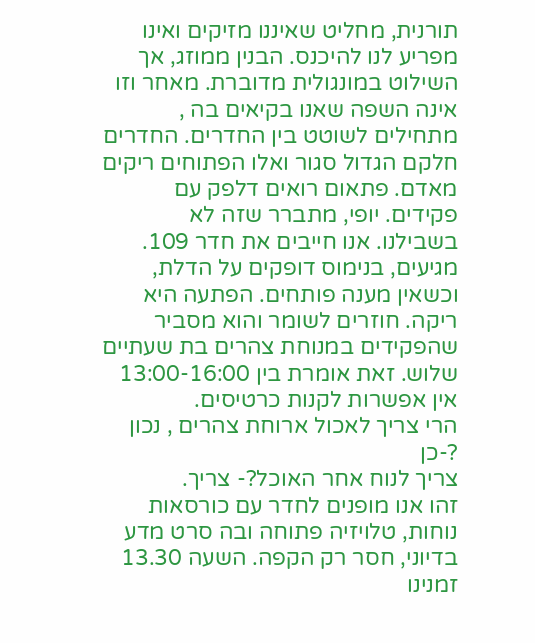תורנית, מחליט שאיננו מזיקים ואינו מפריע לנו להיכנס. הבנין ממוזג, אך השילוט במונגולית מדוברת. מאחר וזו אינה השפה שאנו בקיאים בה , מתחילים לשוטט בין החדרים. החדרים חלקם הגדול סגור ואלו הפתוחים ריקים מאדם. פתאום רואים דלפק עם פקידים. יופי, מתברר שזה לא בשבילנו. אנו חייבים את חדר 109. מגיעים, בנימוס דופקים על הדלת, וכשאין מענה פותחים. הפתעה היא ריקה. חוזרים לשומר והוא מסביר שהפקידים במנוחת צהרים בת שעתיים שלוש. זאת אומרת בין 13:00-16:00 אין אפשרות לקנות כרטיסים.
הרי צריך לאכול ארוחת צהרים , נכון ?-כן
צריך לנוח אחר האוכל?- צריך.
זהו אנו מופנים לחדר עם כורסאות נוחות, טלויזיה פתוחה ובה סרט מדע בדיוני, חסר רק הקפה. השעה 13.30 זמנינו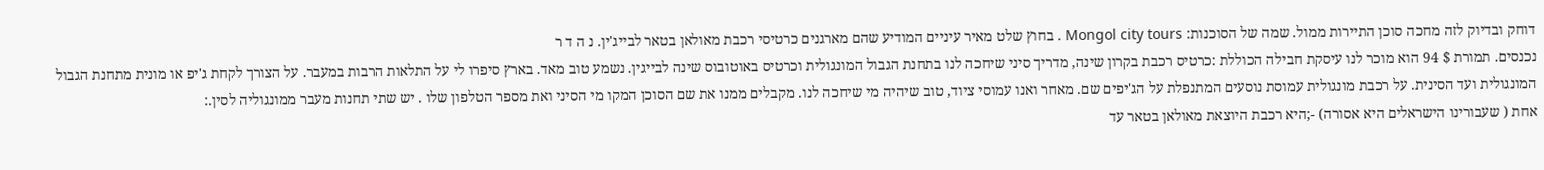דוחק ובדיוק לזה מחכה סוכן התיירות ממול. שמה של הסוכנות: Mongol city tours . בחוץ שלט מאיר עיניים המודיע שהם מארגנים כרטיסי רכבת מאולאן בטאר לבייג'ין. נ ה ד ר
נכנסים. תמורת $ 94 הוא מוכר לנו עיסקת חבילה הכוללת :כרטיס רכבת בקרון שינה, מדריך סיני שיחכה לנו בתחנת הגבול המונגולית וכרטיס באוטובוס שינה לבייגין. נשמע טוב מאד. בארץ סיפרו לי על התלאות הרבות במעבר. על הצורך לקחת ג'יפ או מונית מתחנת הגבול המונגולית ועד הסינית. על רכבת מונגולית עמוסת נוסעים המתנפלת על הג'יפים שם. מאחר ואנו עמוסי ציוד, טוב שיהיה מי שיחכה לנו. מקבלים ממנו את שם הסוכן המקו מי הסיני ואת מספר הטלפון שלו . יש שתי תחנות מעבר ממונגוליה לסין.:
אחת ( שעבורינו הישראלים היא אסורה) -;היא רכבת היוצאת מאולאן בטאר עד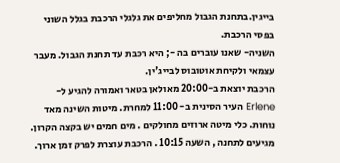בייגין.בתחנת הגבול מחליפים את גלגלי הרכבת בגלל השוני בפסי הרכבת.
השניה- שאנו עוברים בה -; היא רכבת עד תחנת הגבול. מעבר עצמאי ולקיחת אוטובוס לבייג'ין.
הרכבת יוצאת ב-20:00 מאולאן בטאר ואמורה להגיע ל- Erlene העיר הסינית ב- 11:00 למחרת. מיטות השינה מאד נוחות. כלי מיטה ארוזים מחולקים . מים חמים יש בקצה הקרון.
מגיעים לתחנה , השעה 10:15 . הרכבת עוצרת לפרק זמן ארוך.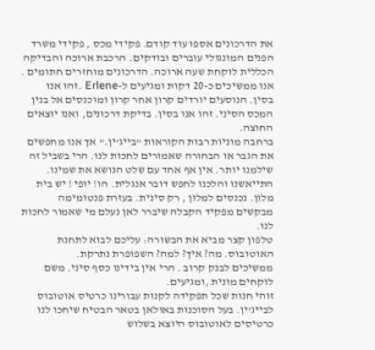את הדרכונים אספו עוד קודם. פקידי מכס , פקידי משרד הפנים המונגולי עוברים ובודקים. הרכבת ארוכה והבדיקה הכללית לוקחת שעה ארוכה. הדרכונים מוחזרים חתומים .
אנו ממשיכים כ-20 דקות ומגיעים ל-Erlene .זהו אנו בסין. הנוסעים יורדים קרון אחר קרון ומוכנסים אל בנין המכס הסיני. זהו אנו בסין. בדיקת דרכונים, ואנו יוצאים החוצה.
ברחבה מוניות רבות הקוראות "בייג'ין." אך אנו מחפשים את הגבר או הבחורה שאמורים לחכות לנו. הרי בשביל זה שילמנו יותר. אין אף אחד עם שלט הנושא את שמינו.
התייאשנו והלכנו לחפש דובר אנגלית. הו! יופי ! יש בית מלון. נכנסים למלון , רק סינית. בעזרת פנטומימה מבקשים מפקיד הקבלה שיברר לאן נעלם מי שאמור לחכות לנו.
טלפון קצר מביא את הבשורה: עליכם לבוא לתחנת האוטובוס. מה? איך? למה? השפופרת נתרקת.
ממשיכים לבנק קרוב . הרי אין בידינו כסף סיני. משם לוקחים מונית ,ומגיעים.
זוהי חנות שכל תפקידה לקנות עבורינו כרטיס אוטובוס לבייג'ין. בעל הסוכנות באולאן בטאר הבטיח שיחכו לנו כרטיסים לאוטובוס היוצא בשלוש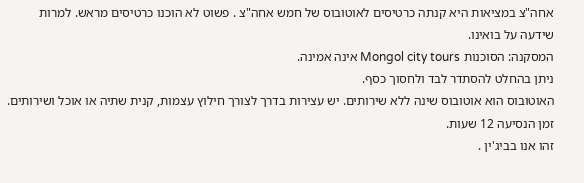אחה"צ במציאות היא קנתה כרטיסים לאוטובוס של חמש אחה"צ . פשוט לא הוכנו כרטיסים מראש. למרות שידעה על בואינו.
המסקנה: הסוכנות Mongol city tours אינה אמינה.
ניתן בהחלט להסתדר לבד ולחסוך כסף.
האוטובוס הוא אוטובוס שינה ללא שירותים. יש עצירות בדרך לצורך חילוץ עצמות, קנית שתיה או אוכל ושירותים. זמן הנסיעה 12 שעות.
זהו אנו בביג'ין .